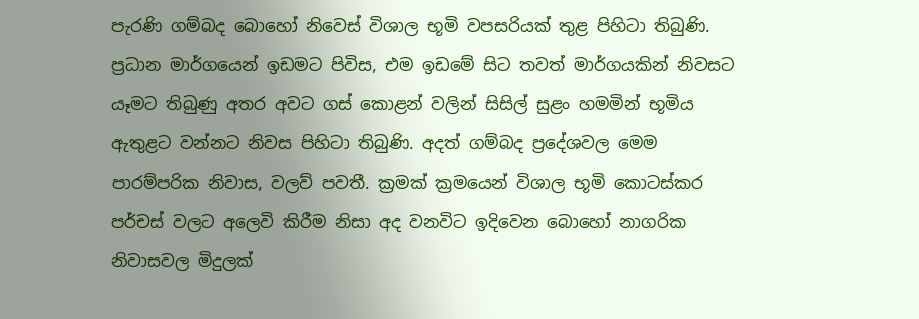පැරණි ගම්බද බොහෝ නිවෙස් විශාල භූමි වපසරියක් තුළ පිහිටා තිබුණි. ප්‍රධාන මාර්ගයෙන් ඉඩමට පිවිස, එම ඉඩමේ සිට තවත් මාර්ගයකින් නිවසට යෑමට තිබුණු අතර අවට ගස් කොළන් වලින් සිසිල් සුළං හමමින් භූමිය ඇතුළට වන්නට නිවස පිහිටා තිබුණි. අදත් ගම්බද ප්‍රදේශවල මෙම පාරම්පරික නිවාස, වලව් පවතී. ක්‍රමක් ක්‍රමයෙන් විශාල භූමි කොටස්කර පර්චස් වලට අලෙවි කිරීම නිසා අද වනවිට ඉදිවෙන බොහෝ නාගරික නිවාසවල මිදුලක්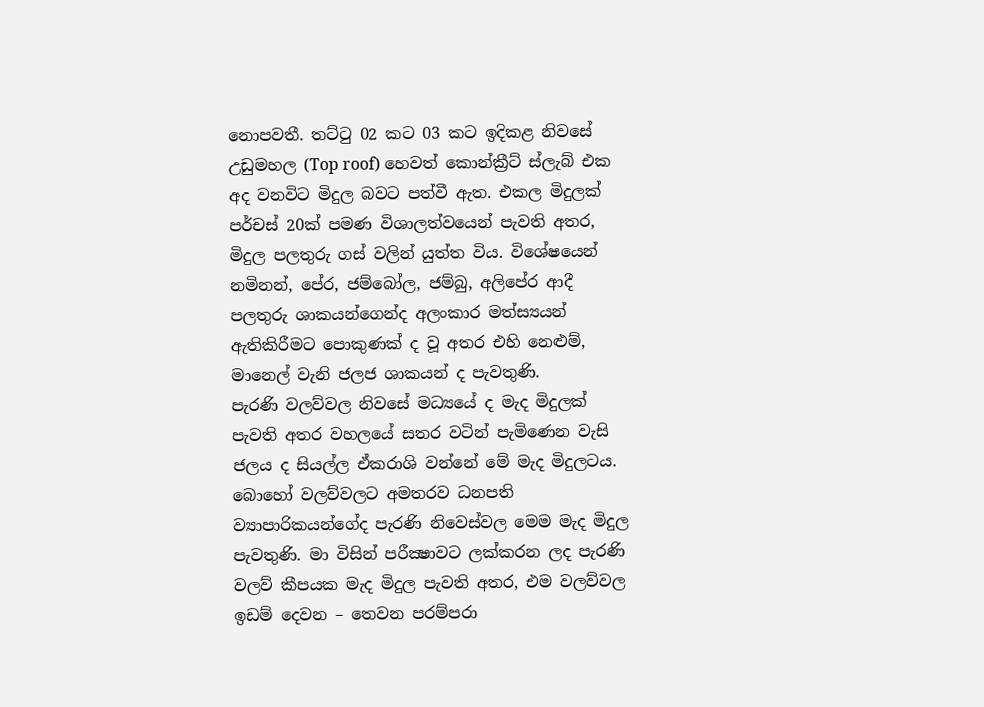නොපවතී. තට්ටු 02 කට 03 කට ඉදිකළ නිවසේ උඩුමහල (Top roof) හෙවත් කොන්ක්‍රීට් ස්ලැබ් එක අද වනවිට මිදුල බවට පත්වී ඇත. එකල මිදුලක් පර්චස් 20ක් පමණ විශාලත්වයෙන් පැවති අතර, මිදුල පලතුරු ගස් වලින් යුත්ත විය. විශේෂයෙන් නමිනන්, පේර, ජම්බෝල, ජම්බු, අලිපේර ආදී පලතුරු ශාකයන්ගෙන්ද අලංකාර මත්ස්‍යයන් ඇතිකිරීමට පොකුණක් ද වූ අතර එහි නෙළුම්, මානෙල් වැනි ජලජ ශාකයන් ද පැවතුණි.
පැරණි වලව්වල නිවසේ මධ්‍යයේ ද මැද මිදුලක් පැවති අතර වහලයේ සතර වටින් පැමිණෙන වැසි ජලය ද සියල්ල ඒකරාශි වන්නේ මේ මැද මිදුලටය. බොහෝ වලව්වලට අමතරව ධනපති ව්‍යාපාරිකයන්ගේද පැරණි නිවෙස්වල මෙම මැද මිදුල පැවතුණි. මා විසින් පරීක්‍ෂාවට ලක්කරන ලද පැරණි වලව් කීපයක මැද මිදුල පැවති අතර, එම වලව්වල ඉඩම් දෙවන – තෙවන පරම්පරා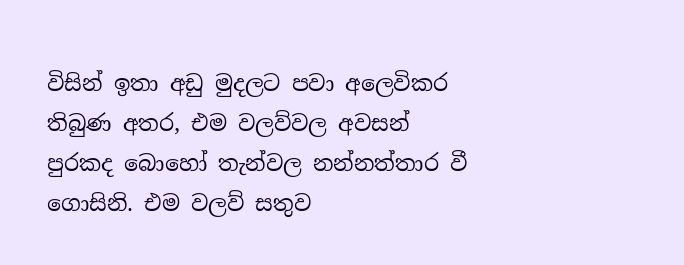විසින් ඉතා අඩු මුදලට පවා අලෙවිකර තිබුණ අතර, එම වලව්වල අවසන් පුරකද බොහෝ තැන්වල නන්නත්තාර වී ගොසිනි. එම වලව් සතුව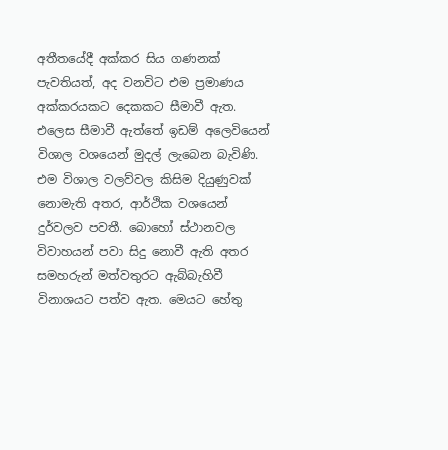අතීතයේදී අක්කර සිය ගණනක් පැවතියත්, අද වනවිට එම ප්‍රමාණය අක්කරයකට දෙකකට සීමාවී ඇත. එලෙස සීමාවී ඇත්තේ ඉඩම් අලෙවියෙන් විශාල වශයෙන් මුදල් ලැබෙන බැවිණි. එම විශාල වලව්වල කිසිම දියුණුවක් නොමැති අතර, ආර්ථික වශයෙන් දුර්වලව පවතී. බොහෝ ස්ථානවල විවාහයන් පවා සිදු නොවී ඇති අතර සමහරුන් මත්වතුරට ඇබ්බැහිවී විනාශයට පත්ව ඇත. මෙයට හේතු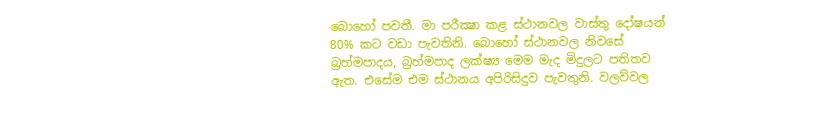බොහෝ පවතී. මා පරීක්‍ෂා කළ ස්ථානවල වාස්තු දෝෂයන් 80% කට වඩා පැවතිනි. බොහෝ ස්ථානවල නිවසේ බ්‍රහ්මපාදය, බ්‍රහ්මපාද ලක්ෂ්‍ය මෙම මැද මිදුලට පතිතව ඇත. එසේම එම ස්ථානය අපිරිසිදුව පැවතුනි. වලව්වල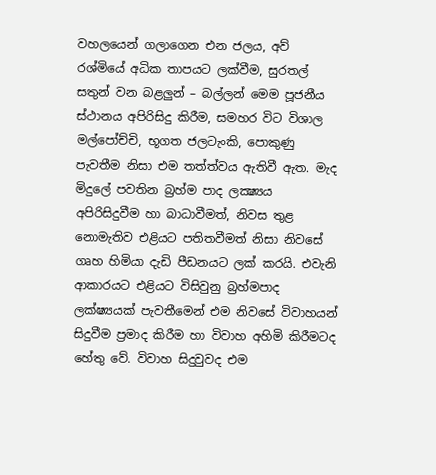වහලයෙන් ගලාගෙන එන ජලය, අව් රශ්මියේ අධික තාපයට ලක්වීම, සුරතල් සතුන් වන බළලුන් – බල්ලන් මෙම පූජනීය ස්ථානය අපිරිසිදු කිරීම, සමහර විට විශාල මල්පෝච්චි, භූගත ජලටැංකි, පොකුණු පැවතීම නිසා එම තත්ත්වය ඇතිවී ඇත. මැද මිදුලේ පවතින බ්‍රහ්ම පාද ලක්‍ෂ්‍යය අපිරිසිදුවීම හා බාධාවීමත්, නිවස තුළ නොමැතිව එළියට පතිතවීමත් නිසා නිවසේ ගෘහ හිමියා දැඩි පීඩනයට ලක් කරයි. එවැනි ආකාරයට එළියට විසිවුනු බ්‍රහ්මපාද ලක්ෂ්‍යයක් පැවතීමෙන් එම නිවසේ විවාහයන් සිදුවීම ප්‍රමාද කිරීම හා විවාහ අහිමි කිරීමටද හේතු වේ. විවාහ සිදුවුවද එම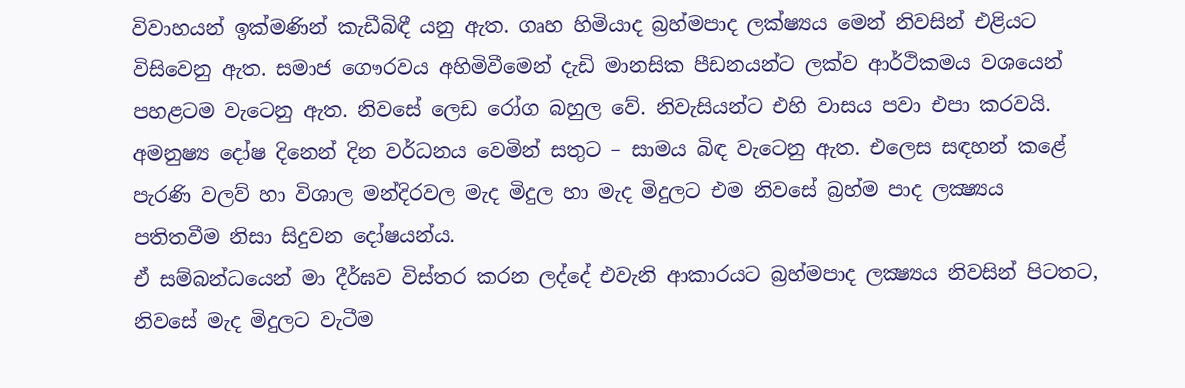විවාහයන් ඉක්මණින් කැඩීබිඳී යනු ඇත. ගෘහ හිමියාද බ්‍රහ්මපාද ලක්ෂ්‍යය මෙන් නිවසින් එළියට විසිවෙනු ඇත. සමාජ ගෞරවය අහිමිවීමෙන් දැඩි මානසික පීඩනයන්ට ලක්ව ආර්ථිකමය වශයෙන් පහළටම වැටෙනු ඇත. නිවසේ ලෙඩ රෝග බහුල වේ. නිවැසියන්ට එහි වාසය පවා එපා කරවයි. අමනුෂ්‍ය දෝෂ දිනෙන් දින වර්ධනය වෙමින් සතුට – සාමය බිඳ වැටෙනු ඇත. එලෙස සඳහන් කළේ පැරණි වලව් හා විශාල මන්දිරවල මැද මිදුල හා මැද මිදුලට එම නිවසේ බ්‍රහ්ම පාද ලක්‍ෂ්‍යය පතිතවීම නිසා සිදුවන දෝෂයන්ය.
ඒ සම්බන්ධයෙන් මා දීර්ඝව විස්තර කරන ලද්දේ එවැනි ආකාරයට බ්‍රහ්මපාද ලක්‍ෂ්‍යය නිවසින් පිටතට, නිවසේ මැද මිදුලට වැටීම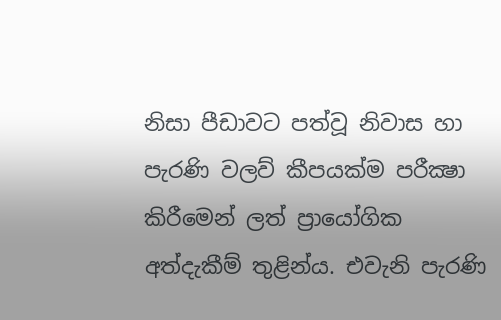නිසා පීඩාවට පත්වූ නිවාස හා පැරණි වලව් කීපයක්ම පරීක්‍ෂා කිරීමෙන් ලත් ප්‍රායෝගික අත්දැකීම් තුළින්ය. එවැනි පැරණි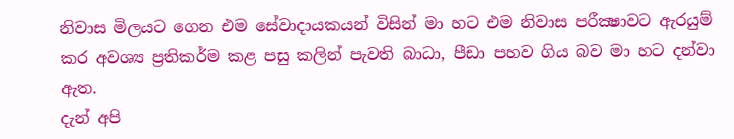නිවාස මිලයට ගෙන එම සේවාදායකයන් විසින් මා හට එම නිවාස පරීක්‍ෂාවට ඇරයුම් කර අවශ්‍ය ප්‍රතිකර්ම කළ පසු කලින් පැවති බාධා, පීඩා පහව ගිය බව මා හට දන්වා ඇත.
දැන් අපි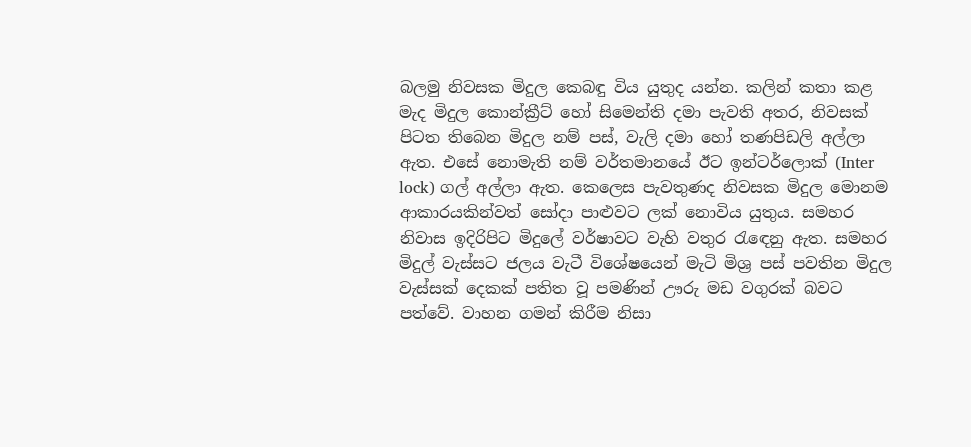බලමු නිවසක මිදුල කෙබඳු විය යුතුද යන්න. කලින් කතා කළ මැද මිදුල කොන්ක්‍රීට් හෝ සිමෙන්ති දමා පැවති අතර, නිවසක් පිටත තිබෙන මිදුල නම් පස්, වැලි දමා හෝ තණපිඩලි අල්ලා ඇත. එසේ නොමැති නම් වර්තමානයේ ඊට ඉන්ටර්ලොක් (Inter lock) ගල් අල්ලා ඇත. කෙලෙස පැවතුණද නිවසක මිදුල මොනම ආකාරයකින්වත් සෝදා පාළුවට ලක් නොවිය යුතුය. සමහර නිවාස ඉදිරිපිට මිදුලේ වර්ෂාවට වැහි වතුර රැඳෙනු ඇත. සමහර මිදුල් වැස්සට ජලය වැටී විශේෂයෙන් මැටි මිශ්‍ර පස් පවතින මිදුල වැස්සක් දෙකක් පතිත වූ පමණින් ඌරු මඩ වගුරක් බවට පත්වේ. වාහන ගමන් කිරීම නිසා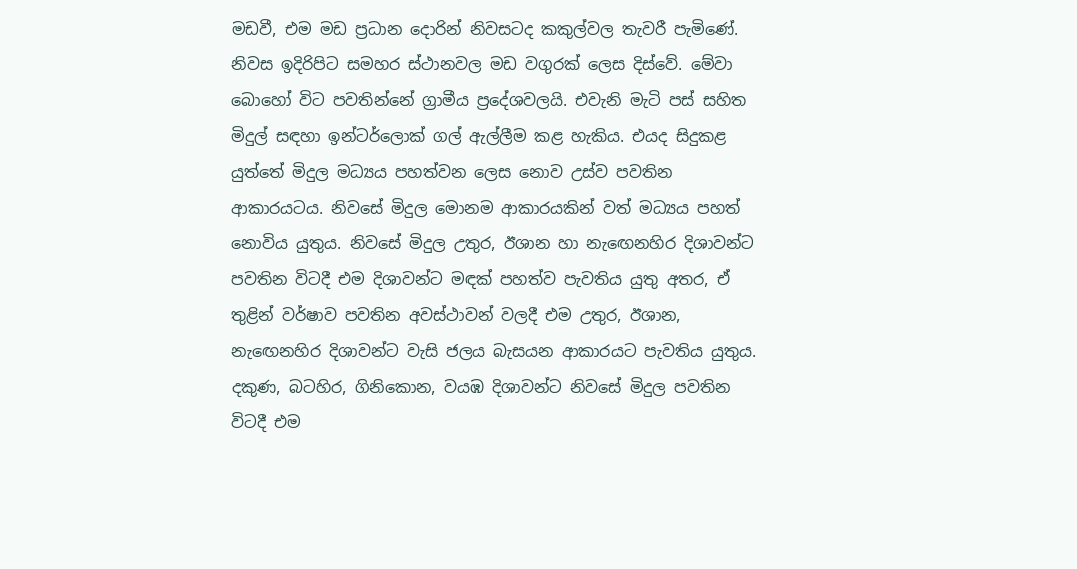මඩවී, එම මඩ ප්‍රධාන දොරින් නිවසටද කකුල්වල තැවරී පැමිණේ. නිවස ඉදිරිපිට සමහර ස්ථානවල මඩ වගුරක් ලෙස දිස්වේ. මේවා බොහෝ විට පවතින්නේ ග්‍රාමීය ප්‍රදේශවලයි. එවැනි මැටි පස් සහිත මිදුල් සඳහා ඉන්ටර්ලොක් ගල් ඇල්ලීම කළ හැකිය. එයද සිදුකළ යුත්තේ මිදුල මධ්‍යය පහත්වන ලෙස නොව උස්ව පවතින ආකාරයටය. නිවසේ මිදුල මොනම ආකාරයකින් වත් මධ්‍යය පහත් නොවිය යුතුය. නිවසේ මිදුල උතුර, ඊශාන හා නැඟෙනහිර දිශාවන්ට පවතින විටදී එම දිශාවන්ට මඳක් පහත්ව පැවතිය යුතු අතර, ඒ තුළින් වර්ෂාව පවතින අවස්ථාවන් වලදී එම උතුර, ඊශාන, නැඟෙනහිර දිශාවන්ට වැසි ජලය බැසයන ආකාරයට පැවතිය යුතුය. දකුණ, බටහිර, ගිනිකොන, වයඹ දිශාවන්ට නිවසේ මිදුල පවතින විටදී එම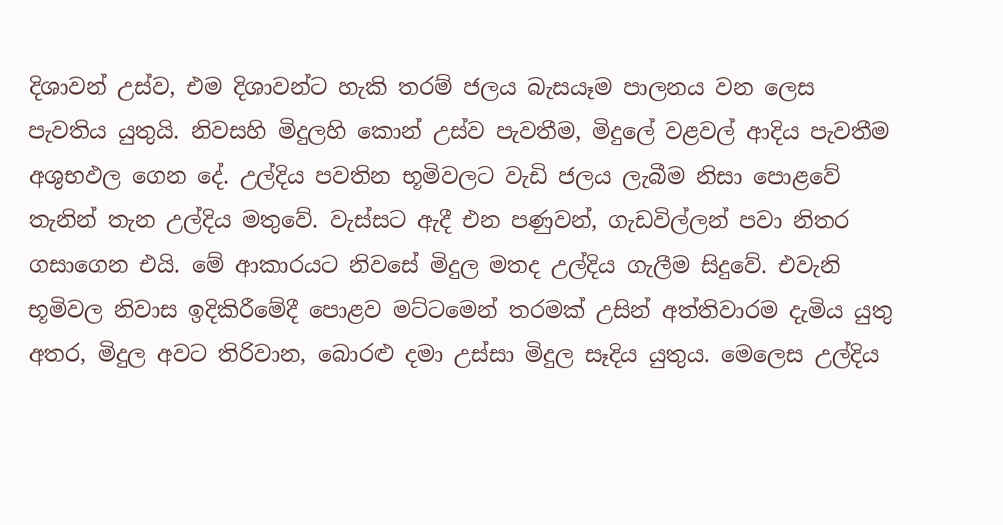දිශාවන් උස්ව, එම දිශාවන්ට හැකි තරම් ජලය බැසයෑම පාලනය වන ලෙස පැවතිය යුතුයි. නිවසහි මිදුලහි කොන් උස්ව පැවතීම, මිදුලේ වළවල් ආදිය පැවතීම අශුභඵල ගෙන දේ. උල්දිය පවතින භූමිවලට වැඩි ජලය ලැබීම නිසා පොළවේ තැනින් තැන උල්දිය මතුවේ. වැස්සට ඇදී එන පණුවන්, ගැඩවිල්ලන් පවා නිතර ගසාගෙන එයි. මේ ආකාරයට නිවසේ මිදුල මතද උල්දිය ගැලීම සිදුවේ. එවැනි භූමිවල නිවාස ඉදිකිරීමේදී පොළව මට්ටමෙන් තරමක් උසින් අත්තිවාරම දැමිය යුතු අතර, මිදුල අවට තිරිවාන, බොරළු දමා උස්සා මිදුල සෑදිය යුතුය. මෙලෙස උල්දිය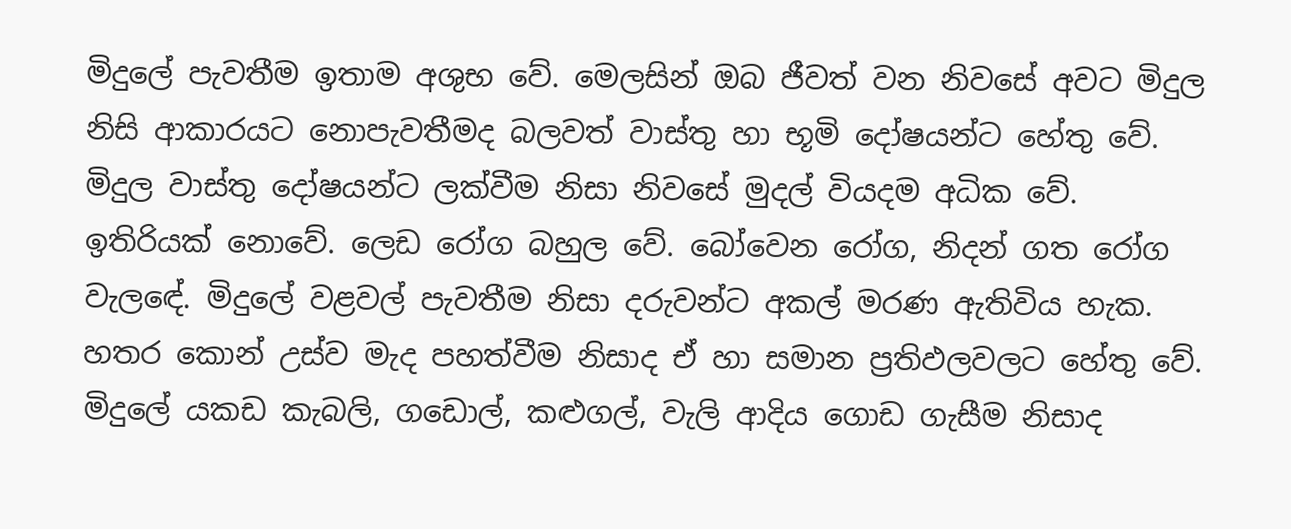මිදුලේ පැවතීම ඉතාම අශුභ වේ. මෙලසින් ඔබ ජීවත් වන නිවසේ අවට මිදුල නිසි ආකාරයට නොපැවතීමද බලවත් වාස්තු හා භූමි දෝෂයන්ට හේතු වේ. මිදුල වාස්තු දෝෂයන්ට ලක්වීම නිසා නිවසේ මුදල් වියදම අධික වේ. ඉතිරියක් නොවේ. ලෙඩ රෝග බහුල වේ. බෝවෙන රෝග, නිදන් ගත රෝග වැලඳේ. මිදුලේ වළවල් පැවතීම නිසා දරුවන්ට අකල් මරණ ඇතිවිය හැක. හතර කොන් උස්ව මැද පහත්වීම නිසාද ඒ හා සමාන ප්‍රතිඵලවලට හේතු වේ. මිදුලේ යකඩ කැබලි, ගඩොල්, කළුගල්, වැලි ආදිය ගොඩ ගැසීම නිසාද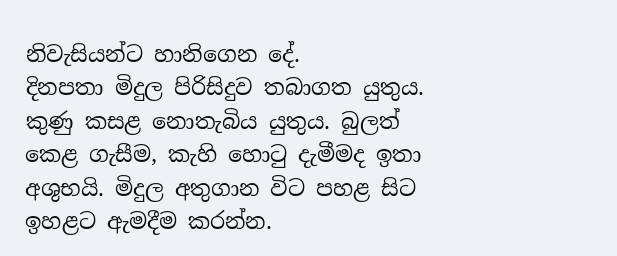නිවැසියන්ට හානිගෙන දේ.
දිනපතා මිදුල පිරිසිදුව තබාගත යුතුය. කුණු කසළ නොතැබිය යුතුය. බුලත් කෙළ ගැසීම, කැහි හොටු දැමීමද ඉතා අශුභයි. මිදුල අතුගාන විට පහළ සිට ඉහළට ඇමදීම කරන්න.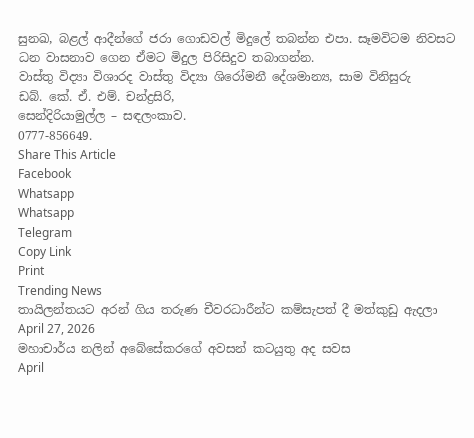සුනඛ, බළල් ආදීන්ගේ ජරා ගොඩවල් මිදුලේ තබන්න එපා. සෑමවිටම නිවසට ධන වාසනාව ගෙන ඒමට මිදුල පිරිසිදුව තබාගන්න.
වාස්තු විද්‍යා විශාරද වාස්තු විද්‍යා ශිරෝමනී දේශමාන්‍ය, සාම විනිසුරු
ඩබ්. කේ. ඒ. එම්. චන්ද්‍රසිරි,
සෙන්දිරියාමුල්ල – සඳලංකාව.
0777-856649.
Share This Article
Facebook
Whatsapp
Whatsapp
Telegram
Copy Link
Print
Trending News
තායිලන්තයට අරන් ගිය තරුණ චීවරධාරීන්ට කම්සැපත් දී මත්කුඩු ඇදලා
April 27, 2026
මහාචාර්ය නලින් අබේසේකරගේ අවසන් කටයුතු අද සවස
April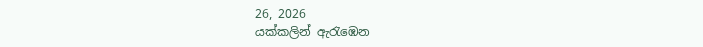26, 2026
යක්කලින් ඇරැඹෙන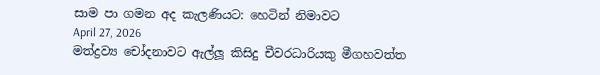සාම පා ගමන අද කැලණියට: හෙටින් නිමාවට
April 27, 2026
මත්ද්‍රව්‍ය චෝදනාවට ඇල්ලූ කිසිදු චීවරධාරියකු මීගහවත්ත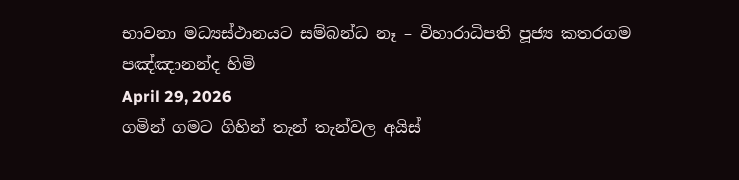භාවනා මධ්‍යස්ථානයට සම්බන්ධ නෑ – විහාරාධිපති පූජ්‍ය කතරගම පඤ්ඤානන්ද හිමි
April 29, 2026
ගමින් ගමට ගිහින් තැන් තැන්වල අයිස්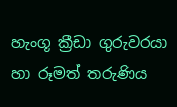හැංගූ ක්‍රීඩා ගුරුවරයා හා රූමත් තරුණිය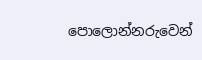පොලොන්නරුවෙන්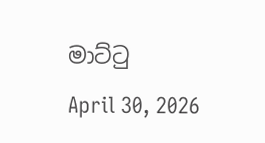මාට්ටු
April 30, 2026